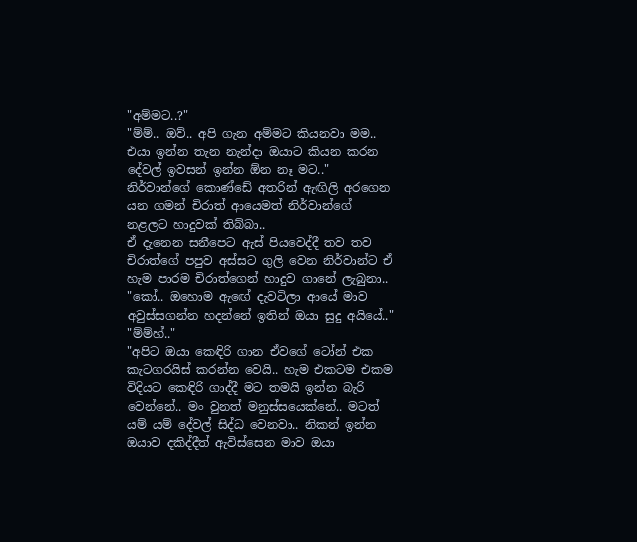"අම්මට..?"
"ම්ම්.. ඔව්.. අපි ගැන අම්මට කියනවා මම.. එයා ඉන්න තැන නැන්දා ඔයාට කියන කරන දේවල් ඉවසන් ඉන්න ඕන නෑ මට.."
නිර්වාන්ගේ කොණ්ඩේ අතරින් ඇඟිලි අරගෙන යන ගමන් චිරාත් ආයෙමත් නිර්වාන්ගේ නළලට හාදුවක් තිබ්බා..
ඒ දැනෙන සනීපෙට ඇස් පියවෙද්දී තව තව චිරාත්ගේ පපුව අස්සට ගුලි වෙන නිර්වාන්ට ඒ හැම පාරම චිරාත්ගෙන් හාදුව ගානේ ලැබුනා..
"කෝ.. ඔහොම ඇඟේ දැවටිලා ආයේ මාව අවුස්සගන්න හදන්නේ ඉතින් ඔයා සුදු අයියේ.."
"ම්ම්හ්.."
"අපිට ඔයා කෙඳිරි ගාන ඒවගේ ටෝන් එක කැටගරයිස් කරන්න වෙයි.. හැම එකටම එකම විදියට කෙඳිරි ගාද්දී මට තමයි ඉන්න බැරි වෙන්නේ.. මං වුනත් මනුස්සයෙක්නේ.. මටත් යම් යම් දේවල් සිද්ධ වෙනවා.. නිකන් ඉන්න ඔයාව දකිද්දීත් ඇවිස්සෙන මාව ඔයා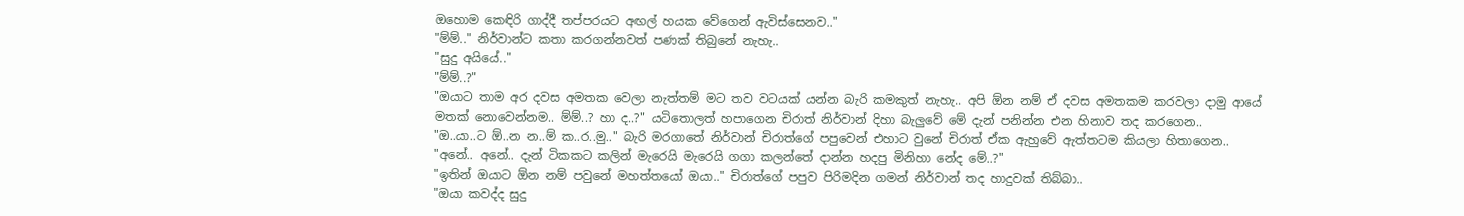ඔහොම කෙඳිරි ගාද්දී තප්පරයට අඟල් හයක වේගෙන් ඇවිස්සෙනව.."
"ම්ම්.." නිර්වාන්ට කතා කරගන්නවත් පණක් තිබුනේ නැහැ..
"සුදු අයියේ.."
"ම්ම්..?"
"ඔයාට තාම අර දවස අමතක වෙලා නැත්තම් මට තව වටයක් යන්න බැරි කමකුත් නැහැ.. අපි ඕන නම් ඒ දවස අමතකම කරවලා දාමු ආයේ මතක් නොවෙන්නම.. ම්ම්..? හා ද..?" යටිතොලත් හපාගෙන චිරාත් නිර්වාන් දිහා බැලුවේ මේ දැන් පනින්න එන හිනාව තද කරගෙන..
"ඔ..යා..ට ඕ..න න..ම් ක..ර..මු.." බැරි මරගාතේ නිර්වාන් චිරාත්ගේ පපුවෙන් එහාට වුනේ චිරාත් ඒක ඇහුවේ ඇත්තටම කියලා හිතාගෙන..
"අනේ.. අනේ.. දැන් ටිකකට කලින් මැරෙයි මැරෙයි ගගා කලන්තේ දාන්න හදපු මිනිහා නේද මේ..?"
"ඉතින් ඔයාට ඕන නම් පවුනේ මහත්තයෝ ඔයා.." චිරාත්ගේ පපුව පිරිමදින ගමන් නිර්වාන් තද හාදුවක් තිබ්බා..
"ඔයා කවද්ද සුදු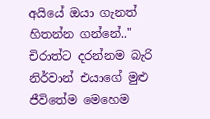අයියේ ඔයා ගැනත් හිතන්න ගන්නේ.." චිරාත්ට දරන්නම බැරි නිර්වාන් එයාගේ මුළු ජීවිතේම මෙහෙම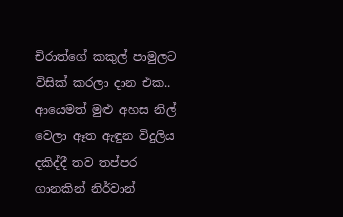චිරාත්ගේ කකුල් පාමුලට විසික් කරලා දාන එක..
ආයෙමත් මුළු අහස නිල් වෙලා ඈත ඇඳුන විදුලිය දකිද්දී තව තප්පර ගානකින් නිර්වාන්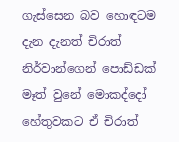ගැස්සෙන බව හොඳටම දැන දැනත් චිරාත් නිර්වාන්ගෙන් පොඩ්ඩක් මෑත් වුනේ මොකද්දෝ හේතුවකට ඒ චිරාත්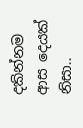දකින්නම ආස දෙයක් නිසා..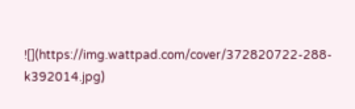![](https://img.wattpad.com/cover/372820722-288-k392014.jpg)